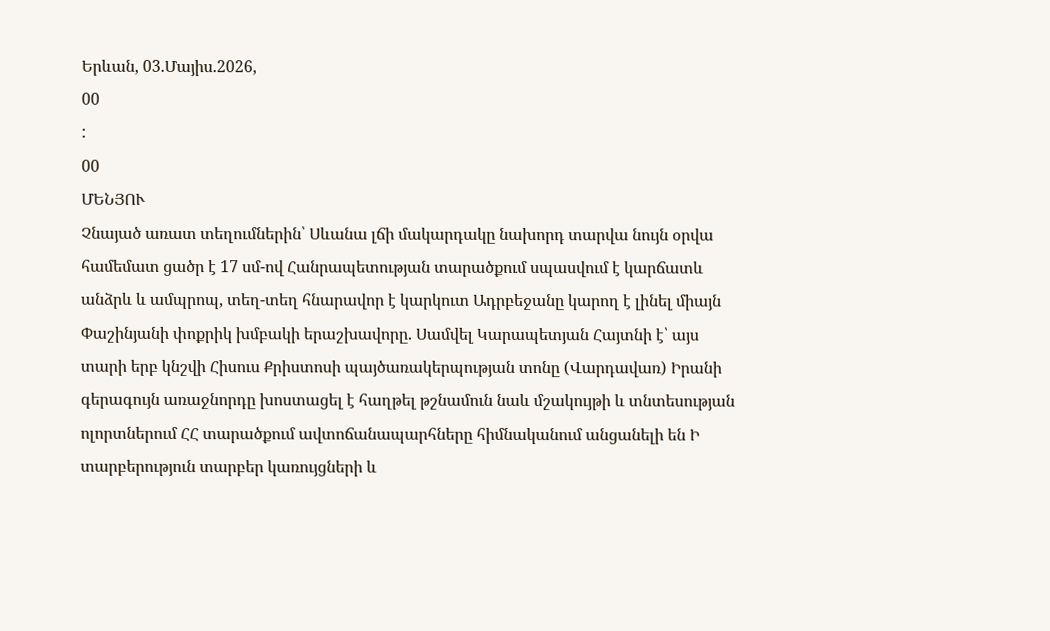Երևան, 03.Մայիս.2026,
00
:
00
ՄԵՆՅՈՒ
Չնայած առատ տեղումներին՝ Սևանա լճի մակարդակը նախորդ տարվա նույն օրվա համեմատ ցածր է 17 սմ-ով Հանրապետության տարածքում սպասվում է կարճատև անձրև և ամպրոպ, տեղ-տեղ հնարավոր է կարկուտ Ադրբեջանը կարող է լինել միայն Փաշինյանի փոքրիկ խմբակի երաշխավորը. Սամվել Կարապետյան Հայտնի է՝ այս տարի երբ կնշվի Հիսուս Քրիստոսի պայծառակերպության տոնը (Վարդավառ) Իրանի գերագույն առաջնորդը խոստացել է հաղթել թշնամուն նաև մշակույթի և տնտեսության ոլորտներում ՀՀ տարածքում ավտոճանապարհները հիմնականում անցանելի են Ի տարբերություն տարբեր կառույցների և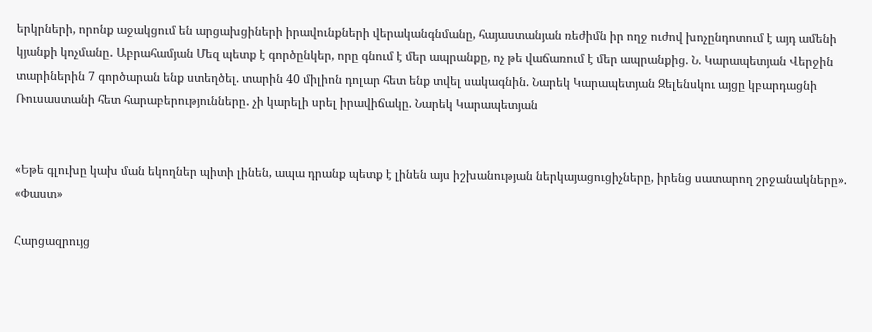երկրների, որոնք աջակցում են արցախցիների իրավունքների վերականգնմանը, հայաստանյան ռեժիմն իր ողջ ուժով խոչընդոտում է այդ ամենի կյանքի կոչմանը․ Աբրահամյան Մեզ պետք է գործընկեր, որը գնում է մեր ապրանքը, ոչ թե վաճառում է մեր ապրանքից. Ն. Կարապետյան Վերջին տարիներին 7 գործարան ենք ստեղծել. տարին 40 միլիոն դոլար հետ ենք տվել սակագնին. Նարեկ Կարապետյան Զելենսկու այցը կբարդացնի Ռուսաստանի հետ հարաբերությունները․ չի կարելի սրել իրավիճակը. Նարեկ Կարապետյան


«Եթե գլուխը կախ ման եկողներ պիտի լինեն, ապա դրանք պետք է լինեն այս իշխանության ներկայացուցիչները, իրենց սատարող շրջանակները». «Փաստ»

Հարցազրույց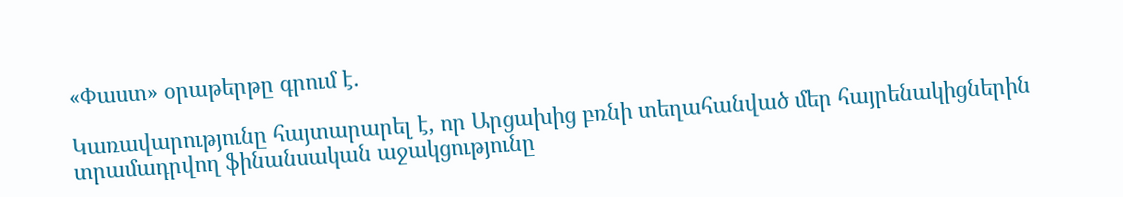«Փաստ» օրաթերթը գրում է.

Կառավարությունը հայտարարել է, որ Արցախից բռնի տեղահանված մեր հայրենակիցներին տրամադրվող ֆինանսական աջակցությունը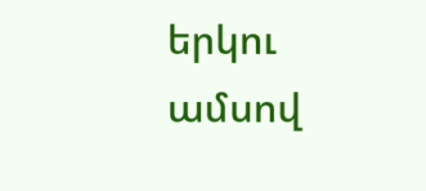երկու ամսով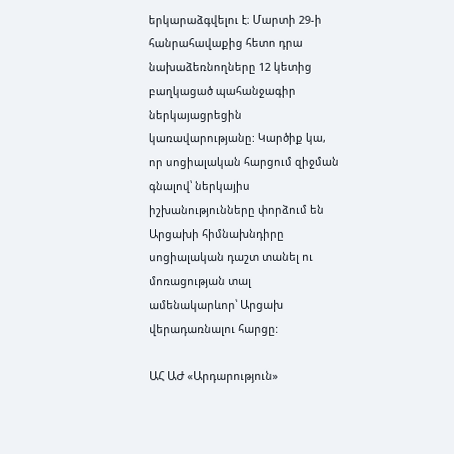երկարաձգվելու է։ Մարտի 29-ի հանրահավաքից հետո դրա նախաձեռնողները 12 կետից բաղկացած պահանջագիր ներկայացրեցին կառավարությանը: Կարծիք կա, որ սոցիալական հարցում զիջման գնալով՝ ներկայիս իշխանությունները փորձում են Արցախի հիմնախնդիրը սոցիալական դաշտ տանել ու մոռացության տալ ամենակարևոր՝ Արցախ վերադառնալու հարցը:

ԱՀ ԱԺ «Արդարություն»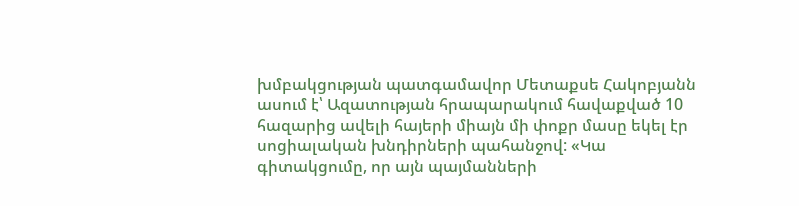խմբակցության պատգամավոր Մետաքսե Հակոբյանն ասում է՝ Ազատության հրապարակում հավաքված 10 հազարից ավելի հայերի միայն մի փոքր մասը եկել էր սոցիալական խնդիրների պահանջով: «Կա գիտակցումը, որ այն պայմանների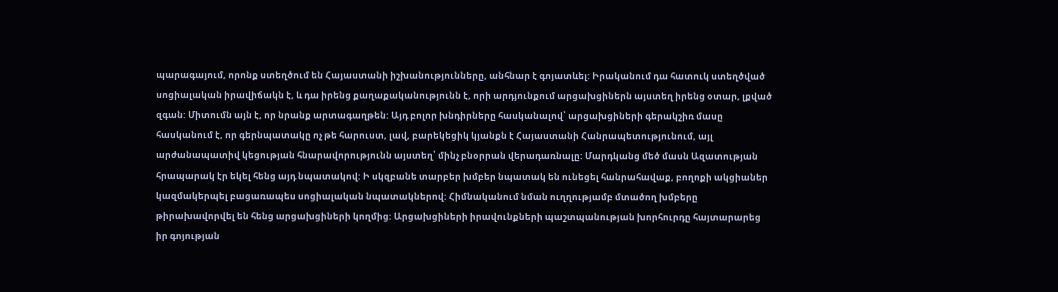պարագայում, որոնք ստեղծում են Հայաստանի իշխանությունները, անհնար է գոյատևել: Իրականում դա հատուկ ստեղծված սոցիալական իրավիճակն է, և դա իրենց քաղաքականությունն է, որի արդյունքում արցախցիներն այստեղ իրենց օտար, լքված զգան: Միտումն այն է, որ նրանք արտագաղթեն: Այդ բոլոր խնդիրները հասկանալով՝ արցախցիների գերակշիռ մասը հասկանում է, որ գերնպատակը ոչ թե հարուստ, լավ, բարեկեցիկ կյանքն է Հայաստանի Հանրապետությունում, այլ արժանապատիվ կեցության հնարավորությունն այստեղ՝ մինչ բնօրրան վերադառնալը: Մարդկանց մեծ մասն Ազատության հրապարակ էր եկել հենց այդ նպատակով: Ի սկզբանե տարբեր խմբեր նպատակ են ունեցել հանրահավաք, բողոքի ակցիաներ կազմակերպել բացառապես սոցիալական նպատակներով: Հիմնականում նման ուղղությամբ մտածող խմբերը թիրախավորվել են հենց արցախցիների կողմից: Արցախցիների իրավունքների պաշտպանության խորհուրդը հայտարարեց իր գոյության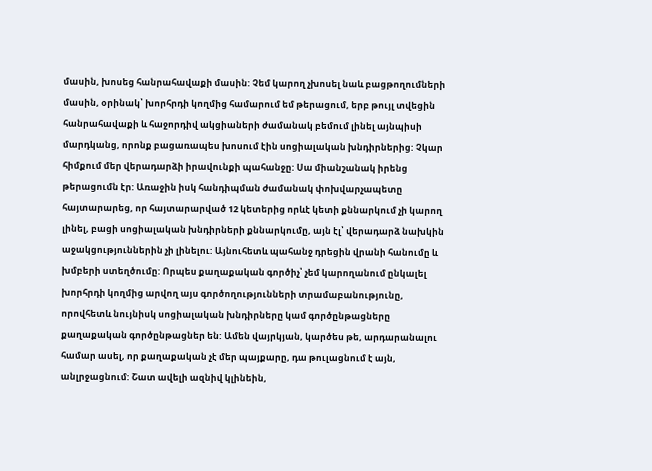մասին, խոսեց հանրահավաքի մասին: Չեմ կարող չխոսել նաև բացթողումների մասին, օրինակ՝ խորհրդի կողմից համարում եմ թերացում, երբ թույլ տվեցին հանրահավաքի և հաջորդիվ ակցիաների ժամանակ բեմում լինել այնպիսի մարդկանց, որոնք բացառապես խոսում էին սոցիալական խնդիրներից: Չկար հիմքում մեր վերադարձի իրավունքի պահանջը: Սա միանշանակ իրենց թերացումն էր: Առաջին իսկ հանդիպման ժամանակ փոխվարչապետը հայտարարեց, որ հայտարարված 12 կետերից որևէ կետի քննարկում չի կարող լինել, բացի սոցիալական խնդիրների քննարկումը, այն էլ՝ վերադարձ նախկին աջակցություններին չի լինելու: Այնուհետև պահանջ դրեցին վրանի հանումը և խմբերի ստեղծումը: Որպես քաղաքական գործիչ՝ չեմ կարողանում ընկալել խորհրդի կողմից արվող այս գործողությունների տրամաբանությունը, որովհետև նույնիսկ սոցիալական խնդիրները կամ գործընթացները քաղաքական գործընթացներ են: Ամեն վայրկյան, կարծես թե, արդարանալու համար ասել, որ քաղաքական չէ մեր պայքարը, դա թուլացնում է այն, անլրջացնում: Շատ ավելի ազնիվ կլինեին,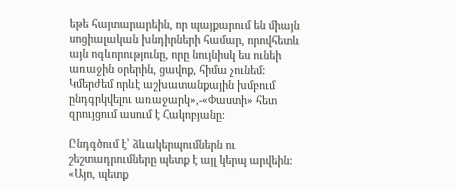եթե հայտարարեին, որ պայքարում են միայն սոցիալական խնդիրների համար, որովհետև այն ոգևորությունը, որը նույնիսկ ես ունեի առաջին օրերին, ցավոք, հիմա չունեմ: Կմերժեմ որևէ աշխատանքային խմբում ընդգրկվելու առաջարկ»,-«Փաստի» հետ զրույցում ասում է Հակոբյանը:

Ընդգծում է՝ ձևակերպումներն ու շեշտադրումները պետք է այլ կերպ արվեին: «Այո, պետք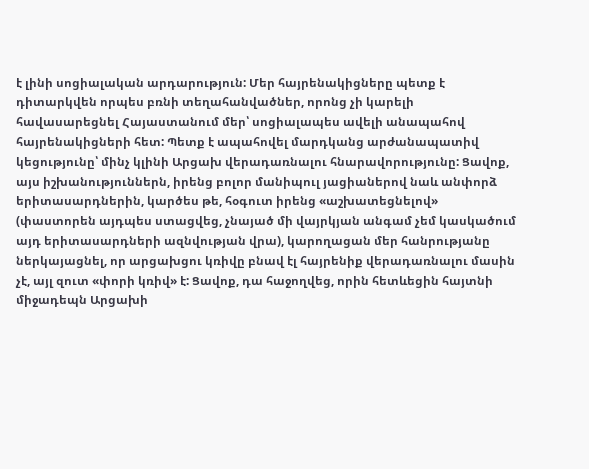է լինի սոցիալական արդարություն: Մեր հայրենակիցները պետք է դիտարկվեն որպես բռնի տեղահանվածներ, որոնց չի կարելի հավասարեցնել Հայաստանում մեր՝ սոցիալապես ավելի անապահով հայրենակիցների հետ: Պետք է ապահովել մարդկանց արժանապատիվ կեցությունը՝ մինչ կլինի Արցախ վերադառնալու հնարավորությունը: Ցավոք, այս իշխանություններն, իրենց բոլոր մանիպուլ յացիաներով նաև անփորձ երիտասարդներին, կարծես թե, հօգուտ իրենց «աշխատեցնելով» (փաստորեն այդպես ստացվեց, չնայած մի վայրկյան անգամ չեմ կասկածում այդ երիտասարդների ազնվության վրա), կարողացան մեր հանրությանը ներկայացնել, որ արցախցու կռիվը բնավ էլ հայրենիք վերադառնալու մասին չէ, այլ զուտ «փորի կռիվ» է: Ցավոք, դա հաջողվեց, որին հետևեցին հայտնի միջադեպն Արցախի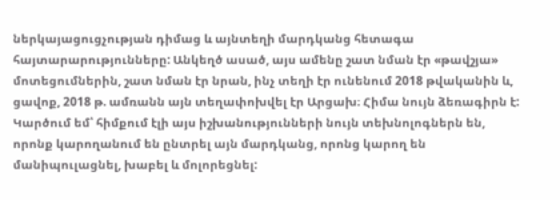ներկայացուցչության դիմաց և այնտեղի մարդկանց հետագա հայտարարությունները: Անկեղծ ասած, այս ամենը շատ նման էր «թավշյա» մոտեցումներին, շատ նման էր նրան, ինչ տեղի էր ունենում 2018 թվականին և, ցավոք, 2018 թ. ամռանն այն տեղափոխվել էր Արցախ։ Հիմա նույն ձեռագիրն է: Կարծում եմ՝ հիմքում էլի այս իշխանությունների նույն տեխնոլոգներն են, որոնք կարողանում են ընտրել այն մարդկանց, որոնց կարող են մանիպուլացնել, խաբել և մոլորեցնել: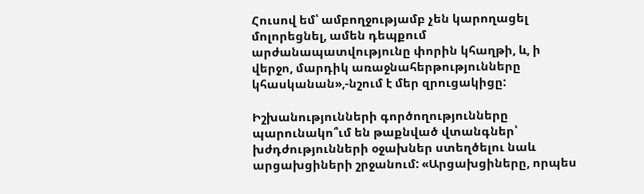Հուսով եմ՝ ամբողջությամբ չեն կարողացել մոլորեցնել, ամեն դեպքում արժանապատվությունը փորին կհաղթի, և, ի վերջո, մարդիկ առաջնահերթությունները կհասկանան»,-նշում է մեր զրուցակիցը:

Իշխանությունների գործողությունները պարունակո՞ւմ են թաքնված վտանգներ՝ խժդժությունների օջախներ ստեղծելու նաև արցախցիների շրջանում: «Արցախցիները, որպես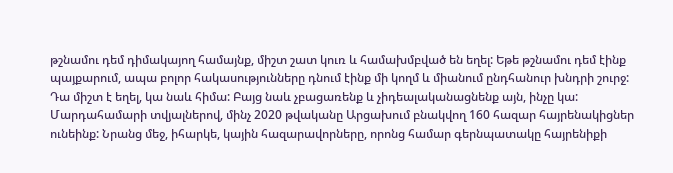թշնամու դեմ դիմակայող համայնք, միշտ շատ կուռ և համախմբված են եղել: Եթե թշնամու դեմ էինք պայքարում, ապա բոլոր հակասությունները դնում էինք մի կողմ և միանում ընդհանուր խնդրի շուրջ: Դա միշտ է եղել, կա նաև հիմա: Բայց նաև չբացառենք և չիդեալականացնենք այն, ինչը կա: Մարդահամարի տվյալներով, մինչ 2020 թվականը Արցախում բնակվող 160 հազար հայրենակիցներ ունեինք: Նրանց մեջ, իհարկե, կային հազարավորները, որոնց համար գերնպատակը հայրենիքի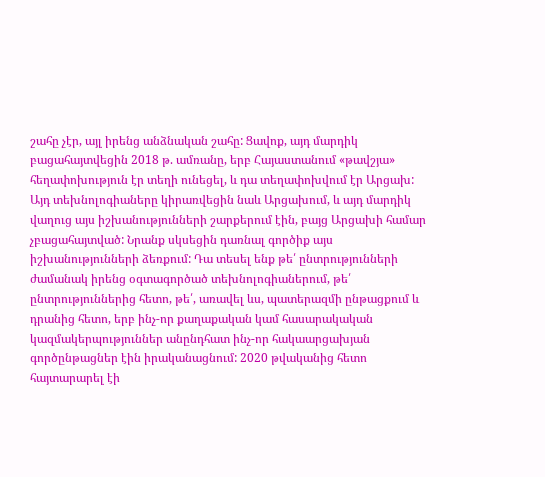շահը չէր, այլ իրենց անձնական շահը: Ցավոք, այդ մարդիկ բացահայտվեցին 2018 թ. ամռանը, երբ Հայաստանում «թավշյա» հեղափոխություն էր տեղի ունեցել, և դա տեղափոխվում էր Արցախ: Այդ տեխնոլոգիաները կիրառվեցին նաև Արցախում, և այդ մարդիկ վաղուց այս իշխանությունների շարքերում էին, բայց Արցախի համար չբացահայտված: Նրանք սկսեցին դառնալ գործիք այս իշխանությունների ձեռքում: Դա տեսել ենք թե՛ ընտրությունների ժամանակ իրենց օգտագործած տեխնոլոգիաներում, թե՛ ընտրություններից հետո, թե՛, առավել ևս, պատերազմի ընթացքում և դրանից հետո, երբ ինչ-որ քաղաքական կամ հասարակական կազմակերպություններ անընդհատ ինչ-որ հակաարցախյան գործընթացներ էին իրականացնում: 2020 թվականից հետո հայտարարել էի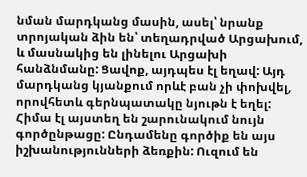նման մարդկանց մասին, ասել՝ նրանք տրոյական ձին են՝ տեղադրված Արցախում, և մասնակից են լինելու Արցախի հանձնմանը: Ցավոք, այդպես էլ եղավ: Այդ մարդկանց կյանքում որևէ բան չի փոխվել, որովհետև գերնպատակը նյութն է եղել: Հիմա էլ այստեղ են շարունակում նույն գործընթացը: Ընդամենը գործիք են այս իշխանությունների ձեռքին: Ուզում են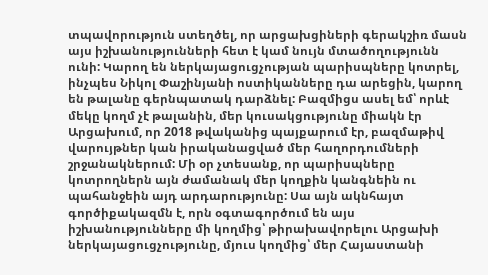տպավորություն ստեղծել, որ արցախցիների գերակշիռ մասն այս իշխանությունների հետ է կամ նույն մտածողությունն ունի: Կարող են ներկայացուցչության պարիսպները կոտրել, ինչպես Նիկոլ Փաշինյանի ոստիկանները դա արեցին, կարող են թալանը գերնպատակ դարձնել: Բազմիցս ասել եմ՝ որևէ մեկը կողմ չէ թալանին, մեր կուսակցությունը միակն էր Արցախում, որ 2018 թվականից պայքարում էր, բազմաթիվ վարույթներ կան իրականացված մեր հաղորդումների շրջանակներում: Մի օր չտեսանք, որ պարիսպները կոտրողներն այն ժամանակ մեր կողքին կանգնեին ու պահանջեին այդ արդարությունը: Սա այն ակնհայտ գործիքակազմն է, որն օգտագործում են այս իշխանությունները մի կողմից՝ թիրախավորելու Արցախի ներկայացուցչությունը, մյուս կողմից՝ մեր Հայաստանի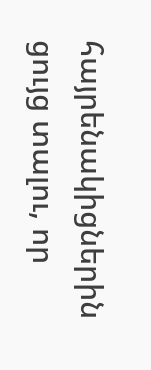հայրենակիցներին ցույց տալու, որ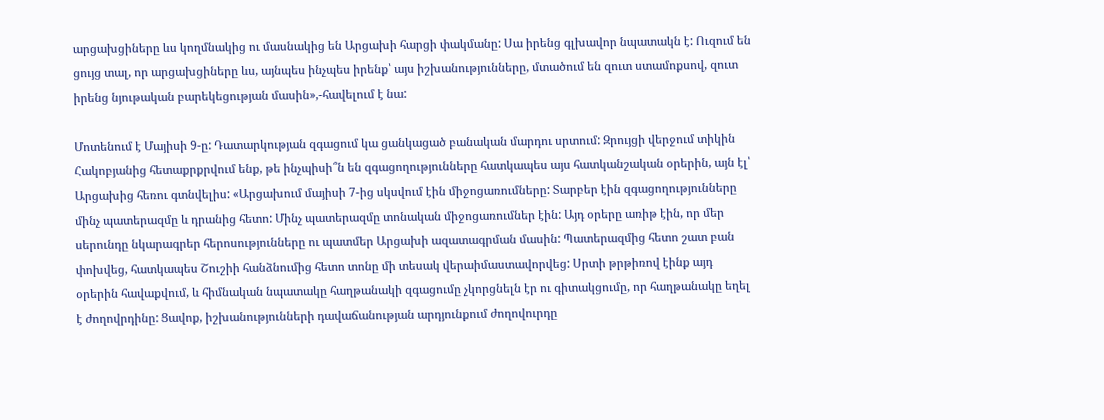արցախցիները ևս կողմնակից ու մասնակից են Արցախի հարցի փակմանը: Սա իրենց գլխավոր նպատակն է: Ուզում են ցույց տալ, որ արցախցիները ևս, այնպես ինչպես իրենք՝ այս իշխանությունները, մտածում են զուտ ստամոքսով, զուտ իրենց նյութական բարեկեցության մասին»,-հավելում է նա:

Մոտենում է Մայիսի 9-ը: Դատարկության զգացում կա ցանկացած բանական մարդու սրտում: Զրույցի վերջում տիկին Հակոբյանից հետաքրքրվում ենք, թե ինչպիսի՞ն են զգացողությունները հատկապես այս հատկանշական օրերին, այն էլ՝ Արցախից հեռու գտնվելիս: «Արցախում մայիսի 7-ից սկսվում էին միջոցառումները: Տարբեր էին զգացողությունները մինչ պատերազմը և դրանից հետո: Մինչ պատերազմը տոնական միջոցառումներ էին: Այդ օրերը առիթ էին, որ մեր սերունդը նկարագրեր հերոսությունները ու պատմեր Արցախի ազատագրման մասին: Պատերազմից հետո շատ բան փոխվեց, հատկապես Շուշիի հանձնումից հետո տոնը մի տեսակ վերաիմաստավորվեց: Սրտի թրթիռով էինք այդ օրերին հավաքվում, և հիմնական նպատակը հաղթանակի զգացումը չկորցնելն էր ու գիտակցումը, որ հաղթանակը եղել է ժողովրդինը: Ցավոք, իշխանությունների դավաճանության արդյունքում ժողովուրդը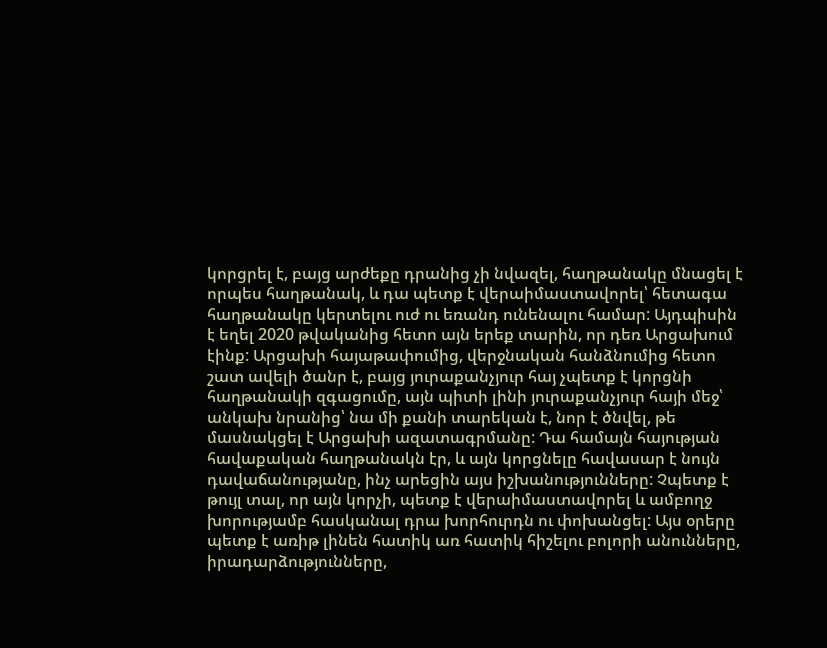կորցրել է, բայց արժեքը դրանից չի նվազել, հաղթանակը մնացել է որպես հաղթանակ, և դա պետք է վերաիմաստավորել՝ հետագա հաղթանակը կերտելու ուժ ու եռանդ ունենալու համար: Այդպիսին է եղել 2020 թվականից հետո այն երեք տարին, որ դեռ Արցախում էինք: Արցախի հայաթափումից, վերջնական հանձնումից հետո շատ ավելի ծանր է, բայց յուրաքանչյուր հայ չպետք է կորցնի հաղթանակի զգացումը, այն պիտի լինի յուրաքանչյուր հայի մեջ՝ անկախ նրանից՝ նա մի քանի տարեկան է, նոր է ծնվել, թե մասնակցել է Արցախի ազատագրմանը: Դա համայն հայության հավաքական հաղթանակն էր, և այն կորցնելը հավասար է նույն դավաճանությանը, ինչ արեցին այս իշխանությունները: Չպետք է թույլ տալ, որ այն կորչի, պետք է վերաիմաստավորել և ամբողջ խորությամբ հասկանալ դրա խորհուրդն ու փոխանցել: Այս օրերը պետք է առիթ լինեն հատիկ առ հատիկ հիշելու բոլորի անունները, իրադարձությունները,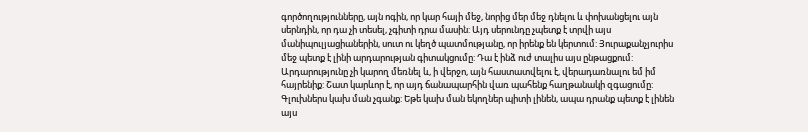գործողությունները, այն ոգին, որ կար հայի մեջ, նորից մեր մեջ դնելու և փոխանցելու այն սերնդին, որ դա չի տեսել, չգիտի դրա մասին: Այդ սերունդը չպետք է տրվի այս մանիպուլյացիաներին, սուտ ու կեղծ պատմությանը, որ իրենք են կերտում: Յուրաքանչյուրիս մեջ պետք է լինի արդարության գիտակցումը: Դա է ինձ ուժ տալիս այս ընթացքում: Արդարությունը չի կարող մեռնել և, ի վերջո, այն հաստատվելու է, վերադառնալու եմ իմ հայրենիք: Շատ կարևոր է, որ այդ ճանապարհին վառ պահենք հաղթանակի զգացումը: Գլուխներս կախ ման չգանք: Եթե կախ ման եկողներ պիտի լինեն, ապա դրանք պետք է լինեն այս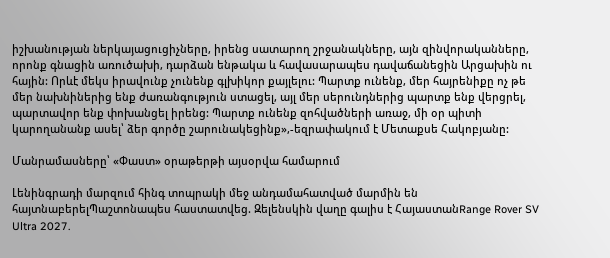իշխանության ներկայացուցիչները, իրենց սատարող շրջանակները, այն զինվորականները, որոնք գնացին առուծախի, դարձան ենթակա և հավասարապես դավաճանեցին Արցախին ու հային: Որևէ մեկս իրավունք չունենք գլխիկոր քայլելու: Պարտք ունենք, մեր հայրենիքը ոչ թե մեր նախնիներից ենք ժառանգություն ստացել, այլ մեր սերունդներից պարտք ենք վերցրել, պարտավոր ենք փոխանցել իրենց: Պարտք ունենք զոհվածների առաջ, մի օր պիտի կարողանանք ասել՝ ձեր գործը շարունակեցինք»,-եզրափակում է Մետաքսե Հակոբյանը:

Մանրամասները՝ «Փաստ» օրաթերթի այսօրվա համարում

Լենինգրադի մարզում հինգ տոպրակի մեջ անդամահատված մարմին են հայտնաբերելՊաշտոնապես հաստատվեց. Զելենսկին վաղը գալիս է ՀայաստանRange Rover SV Ultra 2027.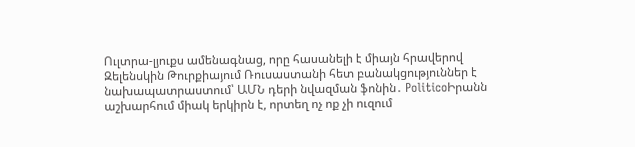Ուլտրա-լյուքս ամենագնաց, որը հասանելի է միայն հրավերով Զելենսկին Թուրքիայում Ռուսաստանի հետ բանակցություններ է նախապատրաստում՝ ԱՄՆ դերի նվազման ֆոնին․ PoliticoԻրանն աշխարհում միակ երկիրն է, որտեղ ոչ ոք չի ուզում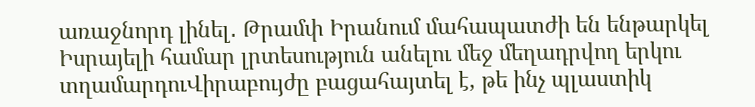առաջնորդ լինել․ Թրամփ Իրանում մահապատժի են ենթարկել Իսրայելի համար լրտեսություն անելու մեջ մեղադրվող երկու տղամարդուՎիրաբույժը բացահայտել է, թե ինչ պլաստիկ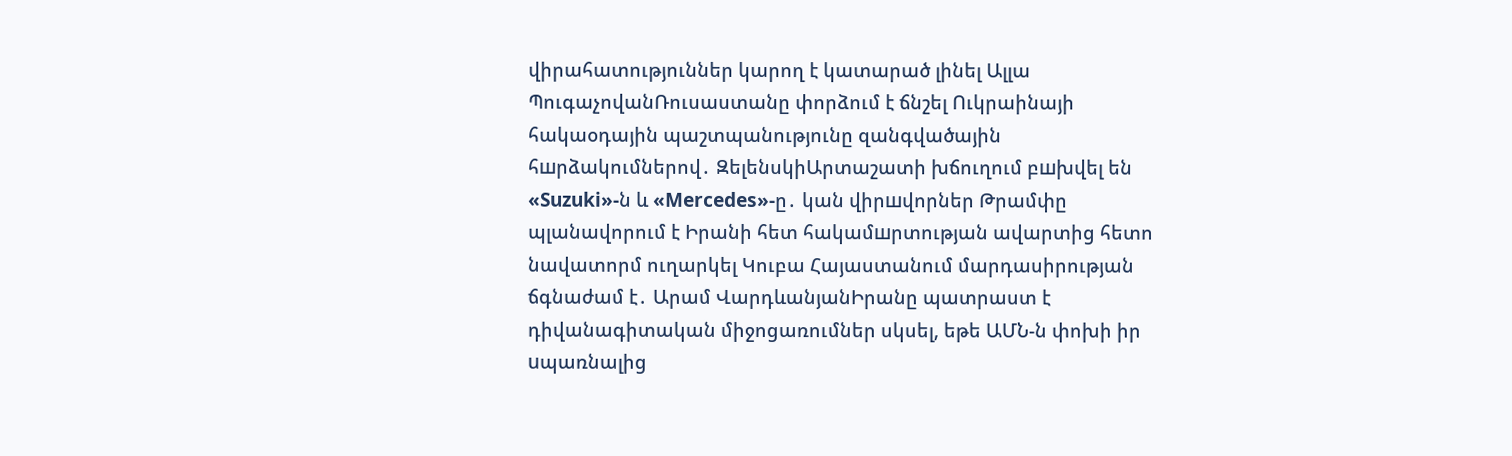վիրահատություններ կարող է կատարած լինել Ալլա ՊուգաչովանՌուսաստանը փորձում է ճնշել Ուկրաինայի հակաօդային պաշտպանությունը զանգվածային հшրձակումներով․ ԶելենսկիԱրտաշատի խճուղում բшխվել են «Suzuki»-ն և «Mercedes»-ը․ կան վիրшվորներ Թրամփը պլանավորում է Իրանի հետ հակամшրտության ավարտից հետո նավատորմ ուղարկել Կուբա Հայաստանում մարդասիրության ճգնաժամ է․ Արամ ՎարդևանյանԻրանը պատրաստ է դիվանագիտական միջոցառումներ սկսել, եթե ԱՄՆ-ն փոխի իր uպառնալից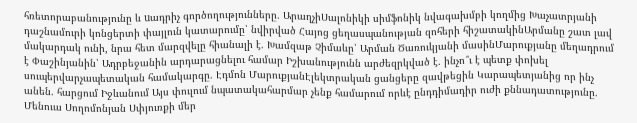հռետորաբանությունը և uադրիչ գործողությունները․ ԱրաղչիՍալոնիկի սիմֆոնիկ նվագախմբի կողմից Խաչատրյանի դաշնամուրի կոնցերտի փայլուն կատարումը՝ նվիրված Հայոց ցեղասպանության զոհերի հիշատակինԱրմանը շատ լավ մակարդակ ունի, նրա հետ մարզվելը հիանալի է․ Խամզաթ Չիմաևը՝ Արման Ծառուկյանի մասինՄարուքյանը մեղադրում է Փաշինյանին՝ Ադրբեջանին արդարացնելու համար Իշխանությունն արժեզրկված է․ ինչո՞ւ է պետք փոխել սուպերվարչապետական համակարգը. Էդմոն ՄարուքյանԷլեկտրական ցանցերը զավթեցին Կարապետյանից որ ինչ անեն. հարցում Իջևանում Այս փուլում նպատակահարմար չենք համարում որևէ ընդդիմադիր ուժի քննադատությունը․ Մենուա Սողոմոնյան Սփյուռքի մեր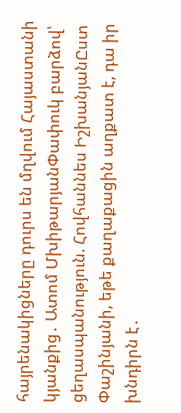հայրենակիցները դուրս են մղվում Հայաստանի կյանքից․ Ատոմ ՄխիթարյանՓափուկ բարձով՝ ցեղասպանություն. Հովհաննես ԻշխանյանԸստ Փաշինյանի, եթե քաղաքացին աղքատ է, դա իր խնդիրն է․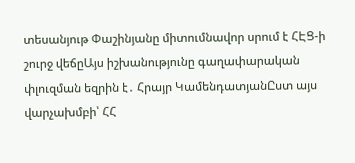տեսանյութ Փաշինյանը միտումնավոր սրում է ՀԷՑ-ի շուրջ վեճըԱյս իշխանությունը գաղափարական փլուզման եզրին է․ Հրայր ԿամենդատյանԸստ այս վարչախմբի՝ ՀՀ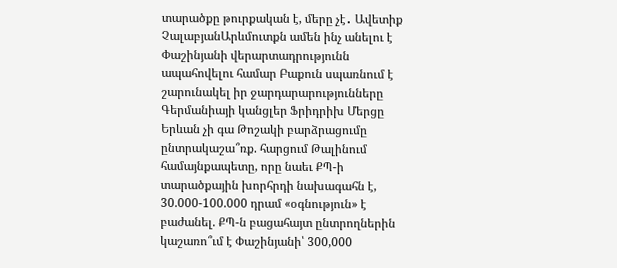տարածքը թուրքական է, մերը չէ․ Ավետիք ՉալաբյանԱրևմուտքն ամեն ինչ անելու է Փաշինյանի վերարտադրությունն ապահովելու համար Բաքուն սպառնում է շարունակել իր ջարդարարությունները Գերմանիայի կանցլեր Ֆրիդրիխ Մերցը Երևան չի գա Թոշակի բարձրացումը ընտրակաշա՞ռք. հարցում Թալինում համայնքապետը, որը նաեւ ՔՊ-ի տարածքային խորհրդի նախագահն է, 30.000-100.000 դրամ «օգնություն» է բաժանել. ՔՊ-ն բացահայտ ընտրողներին կաշառո՞ւմ է Փաշինյանի՝ 300,000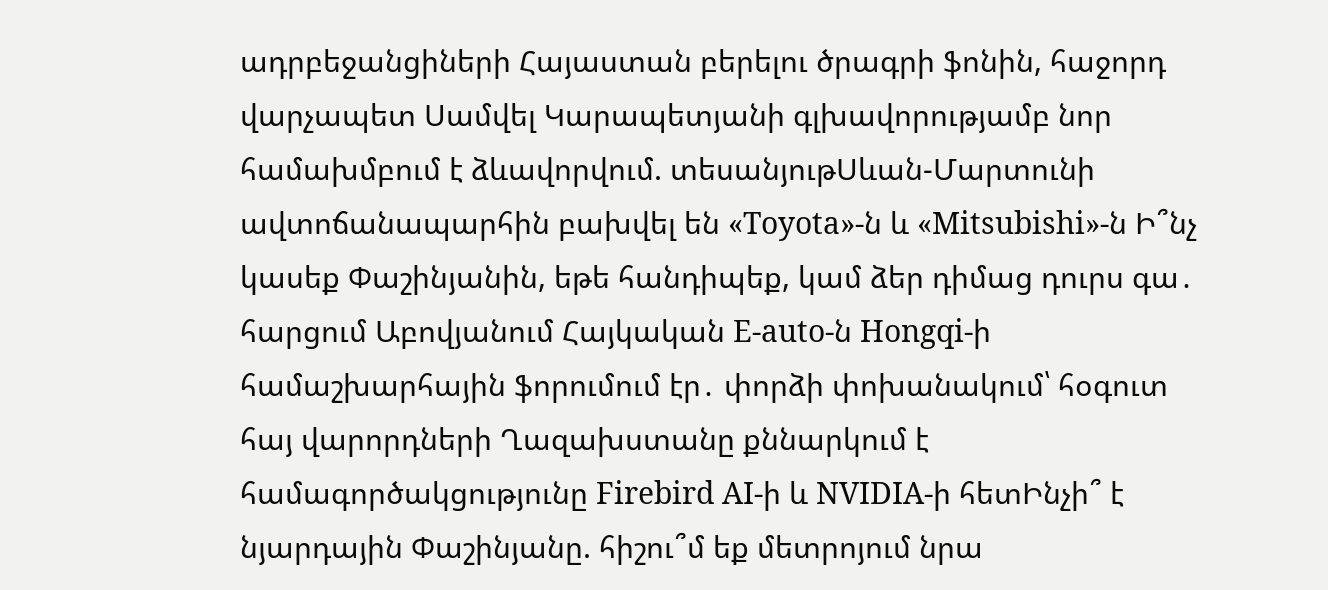ադրբեջանցիների Հայաստան բերելու ծրագրի ֆոնին, հաջորդ վարչապետ Սամվել Կարապետյանի գլխավորությամբ նոր համախմբում է ձևավորվում. տեսանյութՍևան-Մարտունի ավտոճանապարհին բախվել են «Toyota»-ն և «Mitsubishi»-ն Ի՞նչ կասեք Փաշինյանին, եթե հանդիպեք, կամ ձեր դիմաց դուրս գա․ հարցում Աբովյանում Հայկական E-auto-ն Hongqi-ի համաշխարհային ֆորումում էր․ փորձի փոխանակում՝ հօգուտ հայ վարորդների Ղազախստանը քննարկում է համագործակցությունը Firebird AI-ի և NVIDIA-ի հետԻնչի՞ է նյարդային Փաշինյանը. հիշու՞մ եք մետրոյում նրա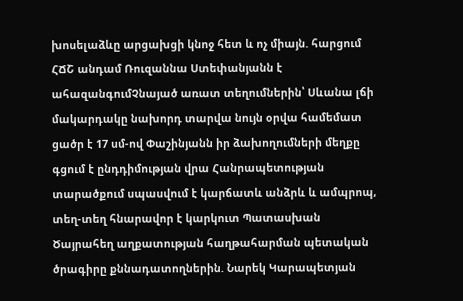խոսելաձևը արցախցի կնոջ հետ և ոչ միայն. հարցում ՀՃՇ անդամ Ռուզաննա Ստեփանյանն է ահազանգումՉնայած առատ տեղումներին՝ Սևանա լճի մակարդակը նախորդ տարվա նույն օրվա համեմատ ցածր է 17 սմ-ով Փաշինյանն իր ձախողումների մեղքը գցում է ընդդիմության վրա Հանրապետության տարածքում սպասվում է կարճատև անձրև և ամպրոպ, տեղ-տեղ հնարավոր է կարկուտ Պատասխան Ծայրահեղ աղքատության հաղթահարման պետական ծրագիրը քննադատողներին. Նարեկ Կարապետյան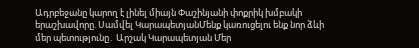Ադրբեջանը կարող է լինել միայն Փաշինյանի փոքրիկ խմբակի երաշխավորը. Սամվել ԿարապետյանՄենք կառուցելու ենք նոր ձևի մեր պետությունը․ Արշակ Կարապետյան Մեր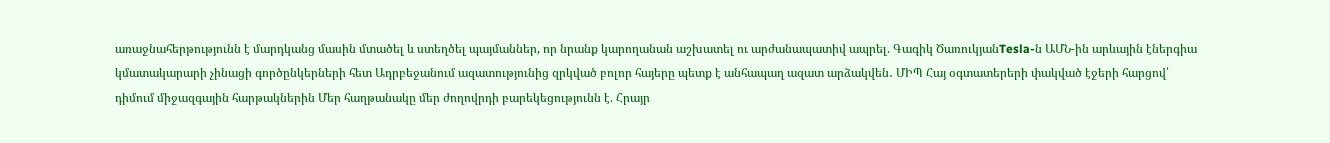առաջնահերթությունն է մարդկանց մասին մտածել և ստեղծել պայմաններ, որ նրանք կարողանան աշխատել ու արժանապատիվ ապրել. Գագիկ ԾառուկյանTesla-ն ԱՄՆ-ին արևային էներգիա կմատակարարի չինացի գործընկերների հետ Ադրբեջանում ազատությունից զրկված բոլոր հայերը պետք է անհապաղ ազատ արձակվեն․ ՄԻՊ Հայ օգտատերերի փակված էջերի հարցով՝ դիմում միջազգային հարթակներին Մեր հաղթանակը մեր ժողովրդի բարեկեցությունն է. Հրայր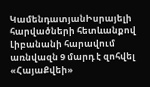ԿամենդատյանԻսրայելի հարվածների հետևանքով Լիբանանի հարավում առնվազն 9 մարդ է զոհվել «ՀայաՔվեի»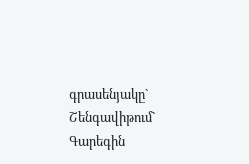գրասենյակը` Շենգավիթում` Գարեգին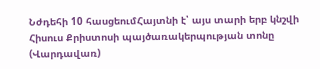Նժդեհի 10 հասցեումՀայտնի է՝ այս տարի երբ կնշվի Հիսուս Քրիստոսի պայծառակերպության տոնը (Վարդավառ)